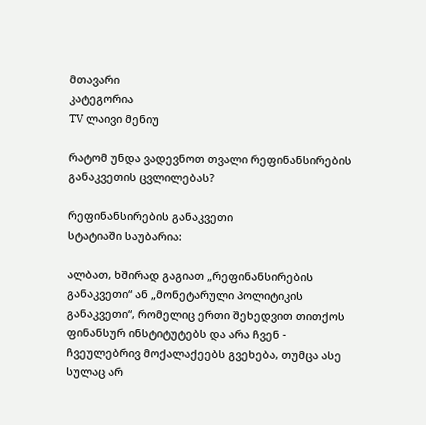მთავარი
კატეგორია
TV ლაივი მენიუ

რატომ უნდა ვადევნოთ თვალი რეფინანსირების განაკვეთის ცვლილებას?

რეფინანსირების განაკვეთი
სტატიაში საუბარია:

ალბათ, ხშირად გაგიათ „რეფინანსირების განაკვეთი“ ან „მონეტარული პოლიტიკის განაკვეთი“, რომელიც ერთი შეხედვით თითქოს ფინანსურ ინსტიტუტებს და არა ჩვენ - ჩვეულებრივ მოქალაქეებს გვეხება, თუმცა ასე სულაც არ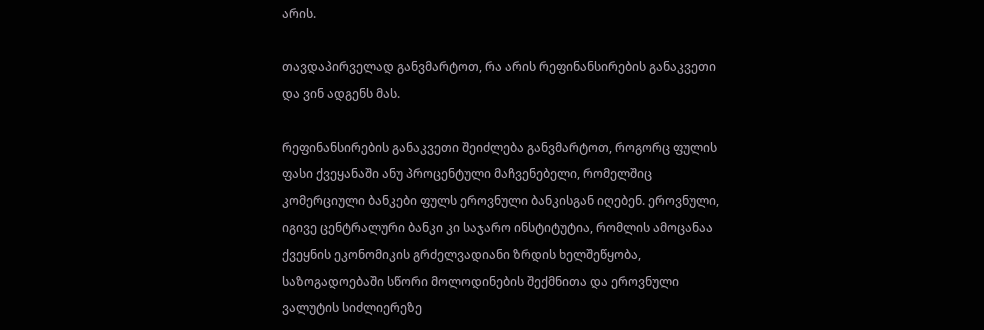არის.

თავდაპირველად განვმარტოთ, რა არის რეფინანსირების განაკვეთი და ვინ ადგენს მას.

რეფინანსირების განაკვეთი შეიძლება განვმარტოთ, როგორც ფულის ფასი ქვეყანაში ანუ პროცენტული მაჩვენებელი, რომელშიც კომერციული ბანკები ფულს ეროვნული ბანკისგან იღებენ. ეროვნული, იგივე ცენტრალური ბანკი კი საჯარო ინსტიტუტია, რომლის ამოცანაა ქვეყნის ეკონომიკის გრძელვადიანი ზრდის ხელშეწყობა, საზოგადოებაში სწორი მოლოდინების შექმნითა და ეროვნული ვალუტის სიძლიერეზე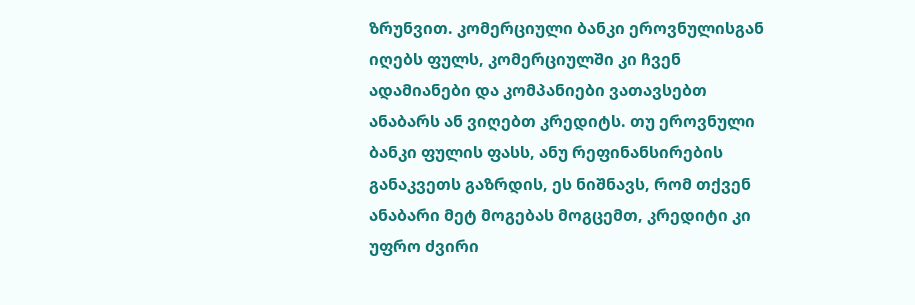ზრუნვით. კომერციული ბანკი ეროვნულისგან იღებს ფულს, კომერციულში კი ჩვენ ადამიანები და კომპანიები ვათავსებთ ანაბარს ან ვიღებთ კრედიტს. თუ ეროვნული ბანკი ფულის ფასს, ანუ რეფინანსირების განაკვეთს გაზრდის, ეს ნიშნავს, რომ თქვენ ანაბარი მეტ მოგებას მოგცემთ, კრედიტი კი უფრო ძვირი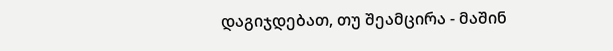დაგიჯდებათ, თუ შეამცირა - მაშინ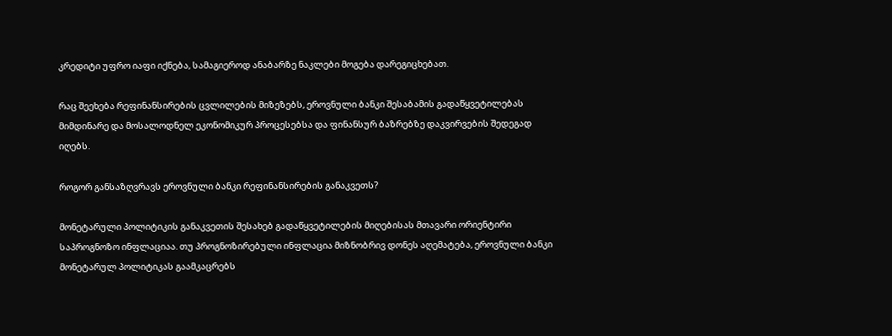კრედიტი უფრო იაფი იქნება, სამაგიეროდ ანაბარზე ნაკლები მოგება დარეგიცხებათ.

რაც შეეხება რეფინანსირების ცვლილების მიზეზებს, ეროვნული ბანკი შესაბამის გადაწყვეტილებას მიმდინარე და მოსალოდნელ ეკონომიკურ პროცესებსა და ფინანსურ ბაზრებზე დაკვირვების შედეგად იღებს.

როგორ განსაზღვრავს ეროვნული ბანკი რეფინანსირების განაკვეთს?

მონეტარული პოლიტიკის განაკვეთის შესახებ გადაწყვეტილების მიღებისას მთავარი ორიენტირი საპროგნოზო ინფლაციაა. თუ პროგნოზირებული ინფლაცია მიზნობრივ დონეს აღემატება, ეროვნული ბანკი მონეტარულ პოლიტიკას გაამკაცრებს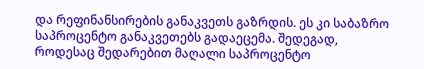და რეფინანსირების განაკვეთს გაზრდის. ეს კი საბაზრო საპროცენტო განაკვეთებს გადაეცემა. შედეგად, როდესაც შედარებით მაღალი საპროცენტო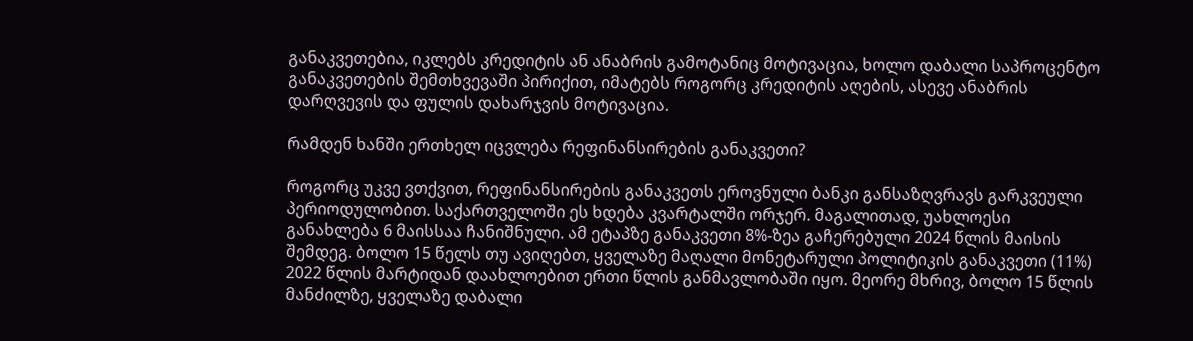განაკვეთებია, იკლებს კრედიტის ან ანაბრის გამოტანიც მოტივაცია, ხოლო დაბალი საპროცენტო განაკვეთების შემთხვევაში პირიქით, იმატებს როგორც კრედიტის აღების, ასევე ანაბრის დარღვევის და ფულის დახარჯვის მოტივაცია.

რამდენ ხანში ერთხელ იცვლება რეფინანსირების განაკვეთი?

როგორც უკვე ვთქვით, რეფინანსირების განაკვეთს ეროვნული ბანკი განსაზღვრავს გარკვეული პერიოდულობით. საქართველოში ეს ხდება კვარტალში ორჯერ. მაგალითად, უახლოესი განახლება 6 მაისსაა ჩანიშნული. ამ ეტაპზე განაკვეთი 8%-ზეა გაჩერებული 2024 წლის მაისის შემდეგ. ბოლო 15 წელს თუ ავიღებთ, ყველაზე მაღალი მონეტარული პოლიტიკის განაკვეთი (11%) 2022 წლის მარტიდან დაახლოებით ერთი წლის განმავლობაში იყო. მეორე მხრივ, ბოლო 15 წლის მანძილზე, ყველაზე დაბალი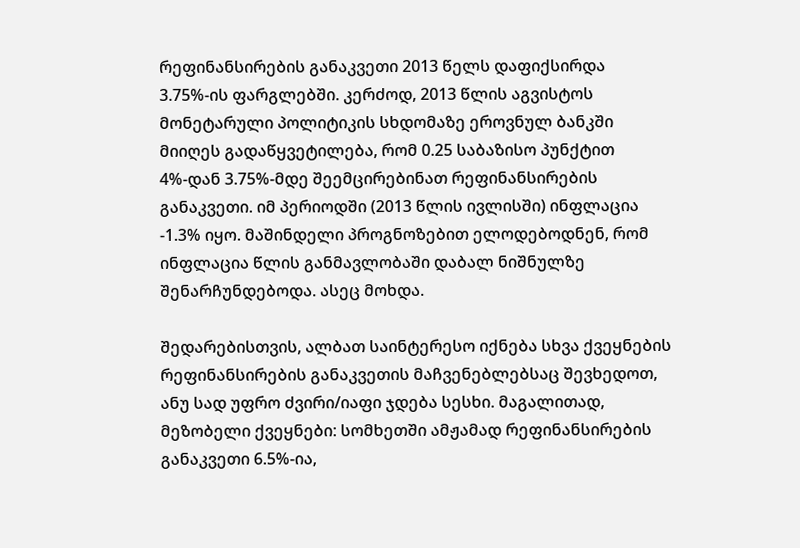რეფინანსირების განაკვეთი 2013 წელს დაფიქსირდა 3.75%-ის ფარგლებში. კერძოდ, 2013 წლის აგვისტოს მონეტარული პოლიტიკის სხდომაზე ეროვნულ ბანკში მიიღეს გადაწყვეტილება, რომ 0.25 საბაზისო პუნქტით 4%-დან 3.75%-მდე შეემცირებინათ რეფინანსირების განაკვეთი. იმ პერიოდში (2013 წლის ივლისში) ინფლაცია -1.3% იყო. მაშინდელი პროგნოზებით ელოდებოდნენ, რომ ინფლაცია წლის განმავლობაში დაბალ ნიშნულზე შენარჩუნდებოდა. ასეც მოხდა.

შედარებისთვის, ალბათ საინტერესო იქნება სხვა ქვეყნების რეფინანსირების განაკვეთის მაჩვენებლებსაც შევხედოთ, ანუ სად უფრო ძვირი/იაფი ჯდება სესხი. მაგალითად, მეზობელი ქვეყნები: სომხეთში ამჟამად რეფინანსირების განაკვეთი 6.5%-ია,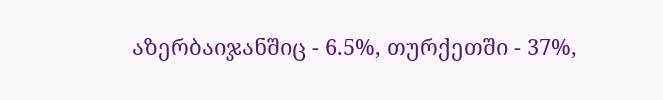აზერბაიჯანშიც - 6.5%, თურქეთში - 37%,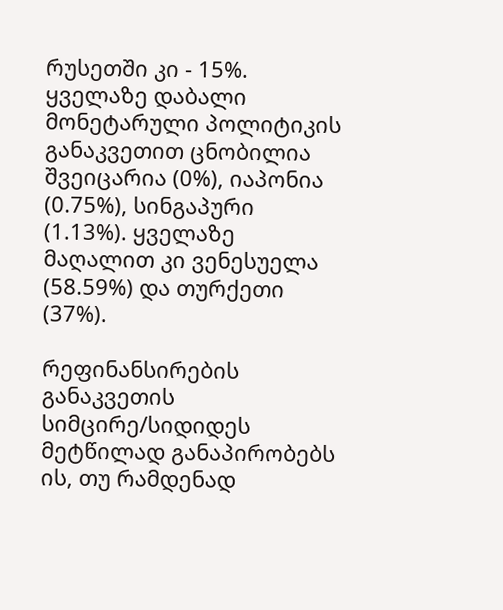რუსეთში კი - 15%. ყველაზე დაბალი მონეტარული პოლიტიკის განაკვეთით ცნობილია შვეიცარია (0%), იაპონია (0.75%), სინგაპური (1.13%). ყველაზე მაღალით კი ვენესუელა (58.59%) და თურქეთი (37%).

რეფინანსირების განაკვეთის სიმცირე/სიდიდეს მეტწილად განაპირობებს ის, თუ რამდენად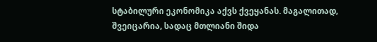სტაბილური ეკონომიკა აქვს ქვეყანას. მაგალითად, შვეიცარია, სადაც მთლიანი შიდა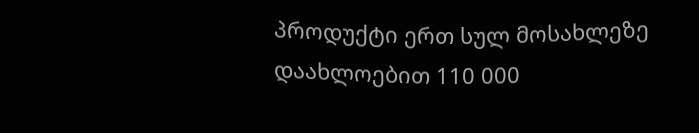პროდუქტი ერთ სულ მოსახლეზე დაახლოებით 110 000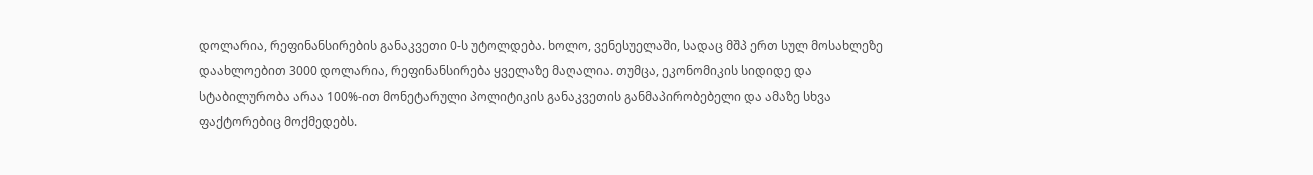დოლარია, რეფინანსირების განაკვეთი 0-ს უტოლდება. ხოლო, ვენესუელაში, სადაც მშპ ერთ სულ მოსახლეზე დაახლოებით 3000 დოლარია, რეფინანსირება ყველაზე მაღალია. თუმცა, ეკონომიკის სიდიდე და სტაბილურობა არაა 100%-ით მონეტარული პოლიტიკის განაკვეთის განმაპირობებელი და ამაზე სხვა ფაქტორებიც მოქმედებს.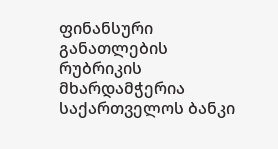ფინანსური განათლების რუბრიკის მხარდამჭერია საქართველოს ბანკი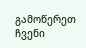გამოწერეთ ჩვენი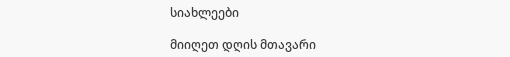სიახლეები

მიიღეთ დღის მთავარი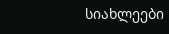სიახლეები